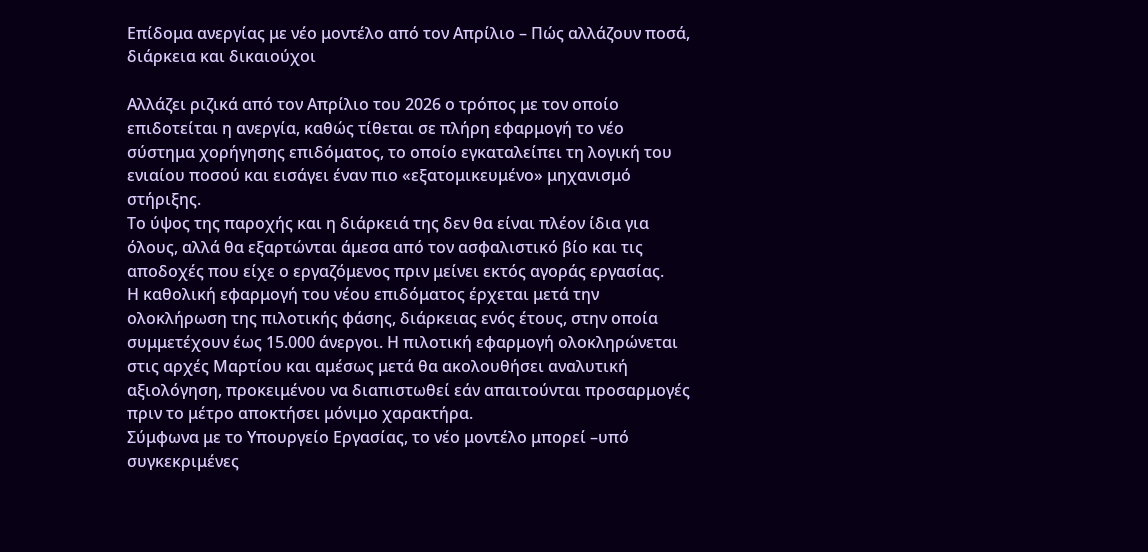Επίδομα ανεργίας με νέο μοντέλο από τον Απρίλιο – Πώς αλλάζουν ποσά, διάρκεια και δικαιούχοι

Αλλάζει ριζικά από τον Απρίλιο του 2026 ο τρόπος με τον οποίο επιδοτείται η ανεργία, καθώς τίθεται σε πλήρη εφαρμογή το νέο σύστημα χορήγησης επιδόματος, το οποίο εγκαταλείπει τη λογική του ενιαίου ποσού και εισάγει έναν πιο «εξατομικευμένο» μηχανισμό στήριξης.
Το ύψος της παροχής και η διάρκειά της δεν θα είναι πλέον ίδια για όλους, αλλά θα εξαρτώνται άμεσα από τον ασφαλιστικό βίο και τις αποδοχές που είχε ο εργαζόμενος πριν μείνει εκτός αγοράς εργασίας.
Η καθολική εφαρμογή του νέου επιδόματος έρχεται μετά την ολοκλήρωση της πιλοτικής φάσης, διάρκειας ενός έτους, στην οποία συμμετέχουν έως 15.000 άνεργοι. Η πιλοτική εφαρμογή ολοκληρώνεται στις αρχές Μαρτίου και αμέσως μετά θα ακολουθήσει αναλυτική αξιολόγηση, προκειμένου να διαπιστωθεί εάν απαιτούνται προσαρμογές πριν το μέτρο αποκτήσει μόνιμο χαρακτήρα.
Σύμφωνα με το Υπουργείο Εργασίας, το νέο μοντέλο μπορεί –υπό συγκεκριμένες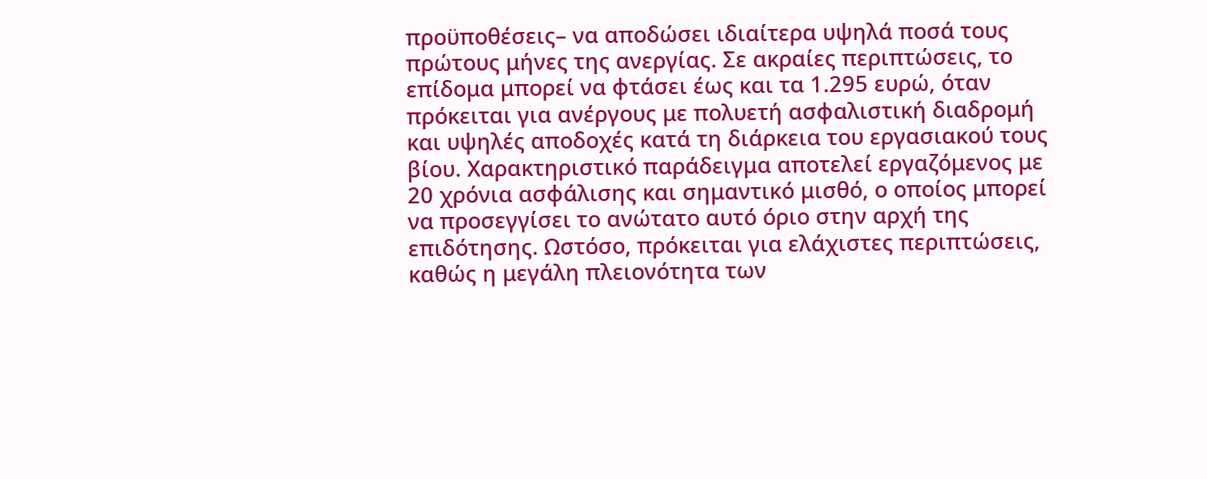προϋποθέσεις– να αποδώσει ιδιαίτερα υψηλά ποσά τους πρώτους μήνες της ανεργίας. Σε ακραίες περιπτώσεις, το επίδομα μπορεί να φτάσει έως και τα 1.295 ευρώ, όταν πρόκειται για ανέργους με πολυετή ασφαλιστική διαδρομή και υψηλές αποδοχές κατά τη διάρκεια του εργασιακού τους βίου. Χαρακτηριστικό παράδειγμα αποτελεί εργαζόμενος με 20 χρόνια ασφάλισης και σημαντικό μισθό, ο οποίος μπορεί να προσεγγίσει το ανώτατο αυτό όριο στην αρχή της επιδότησης. Ωστόσο, πρόκειται για ελάχιστες περιπτώσεις, καθώς η μεγάλη πλειονότητα των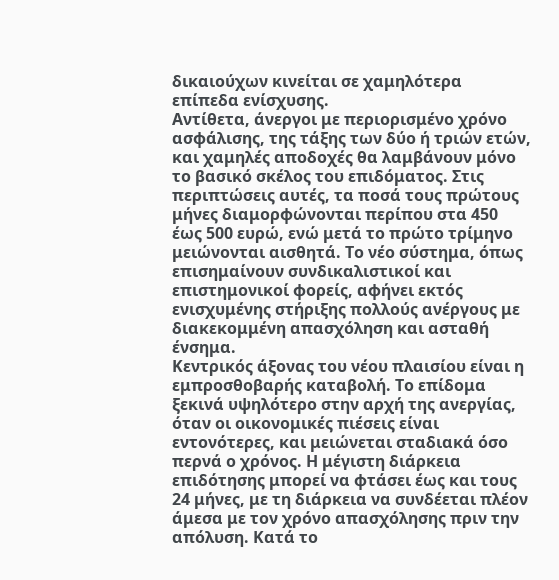δικαιούχων κινείται σε χαμηλότερα επίπεδα ενίσχυσης.
Αντίθετα, άνεργοι με περιορισμένο χρόνο ασφάλισης, της τάξης των δύο ή τριών ετών, και χαμηλές αποδοχές θα λαμβάνουν μόνο το βασικό σκέλος του επιδόματος. Στις περιπτώσεις αυτές, τα ποσά τους πρώτους μήνες διαμορφώνονται περίπου στα 450 έως 500 ευρώ, ενώ μετά το πρώτο τρίμηνο μειώνονται αισθητά. Το νέο σύστημα, όπως επισημαίνουν συνδικαλιστικοί και επιστημονικοί φορείς, αφήνει εκτός ενισχυμένης στήριξης πολλούς ανέργους με διακεκομμένη απασχόληση και ασταθή ένσημα.
Κεντρικός άξονας του νέου πλαισίου είναι η εμπροσθοβαρής καταβολή. Το επίδομα ξεκινά υψηλότερο στην αρχή της ανεργίας, όταν οι οικονομικές πιέσεις είναι εντονότερες, και μειώνεται σταδιακά όσο περνά ο χρόνος. Η μέγιστη διάρκεια επιδότησης μπορεί να φτάσει έως και τους 24 μήνες, με τη διάρκεια να συνδέεται πλέον άμεσα με τον χρόνο απασχόλησης πριν την απόλυση. Κατά το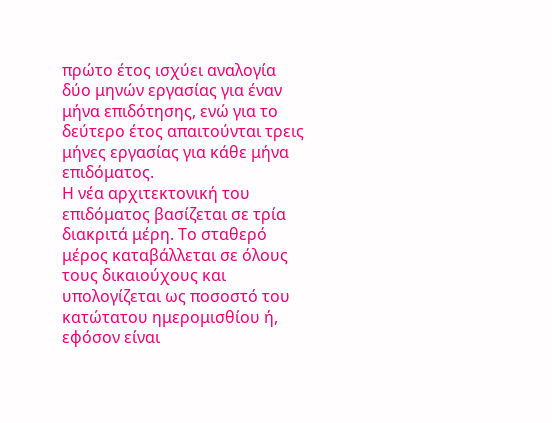πρώτο έτος ισχύει αναλογία δύο μηνών εργασίας για έναν μήνα επιδότησης, ενώ για το δεύτερο έτος απαιτούνται τρεις μήνες εργασίας για κάθε μήνα επιδόματος.
Η νέα αρχιτεκτονική του επιδόματος βασίζεται σε τρία διακριτά μέρη. Το σταθερό μέρος καταβάλλεται σε όλους τους δικαιούχους και υπολογίζεται ως ποσοστό του κατώτατου ημερομισθίου ή, εφόσον είναι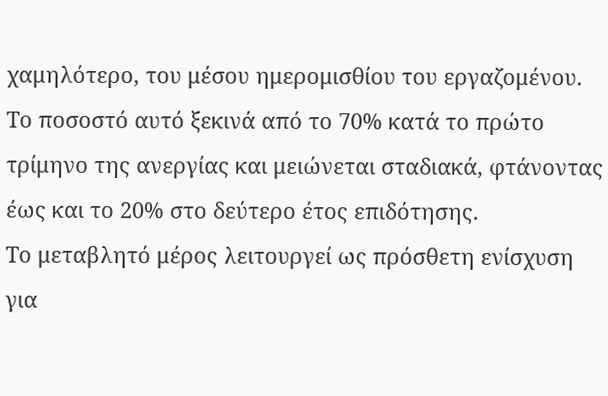χαμηλότερο, του μέσου ημερομισθίου του εργαζομένου. Το ποσοστό αυτό ξεκινά από το 70% κατά το πρώτο τρίμηνο της ανεργίας και μειώνεται σταδιακά, φτάνοντας έως και το 20% στο δεύτερο έτος επιδότησης.
Το μεταβλητό μέρος λειτουργεί ως πρόσθετη ενίσχυση για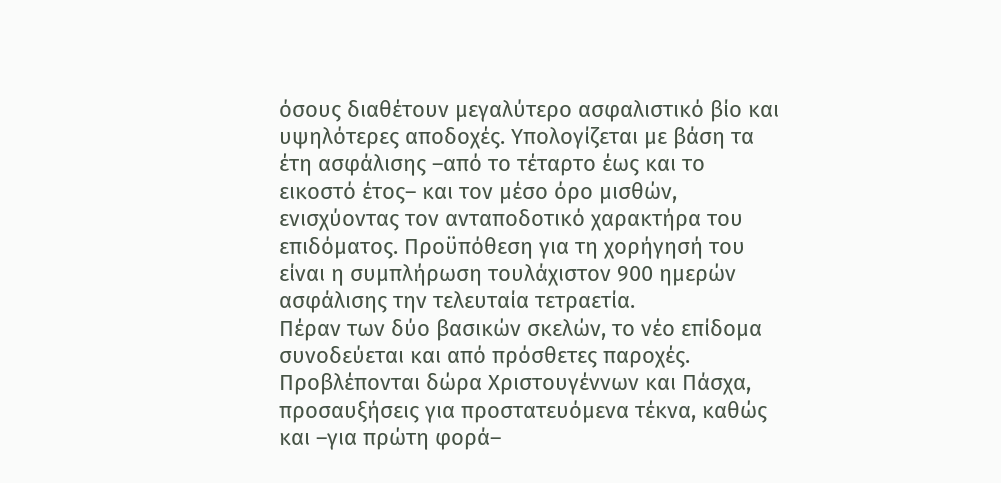όσους διαθέτουν μεγαλύτερο ασφαλιστικό βίο και υψηλότερες αποδοχές. Υπολογίζεται με βάση τα έτη ασφάλισης –από το τέταρτο έως και το εικοστό έτος– και τον μέσο όρο μισθών, ενισχύοντας τον ανταποδοτικό χαρακτήρα του επιδόματος. Προϋπόθεση για τη χορήγησή του είναι η συμπλήρωση τουλάχιστον 900 ημερών ασφάλισης την τελευταία τετραετία.
Πέραν των δύο βασικών σκελών, το νέο επίδομα συνοδεύεται και από πρόσθετες παροχές. Προβλέπονται δώρα Χριστουγέννων και Πάσχα, προσαυξήσεις για προστατευόμενα τέκνα, καθώς και –για πρώτη φορά–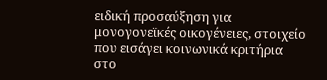ειδική προσαύξηση για μονογονεϊκές οικογένειες, στοιχείο που εισάγει κοινωνικά κριτήρια στο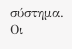σύστημα.
Οι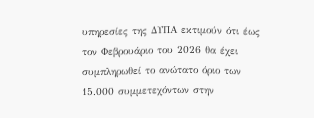υπηρεσίες της ΔΥΠΑ εκτιμούν ότι έως τον Φεβρουάριο του 2026 θα έχει συμπληρωθεί το ανώτατο όριο των 15.000 συμμετεχόντων στην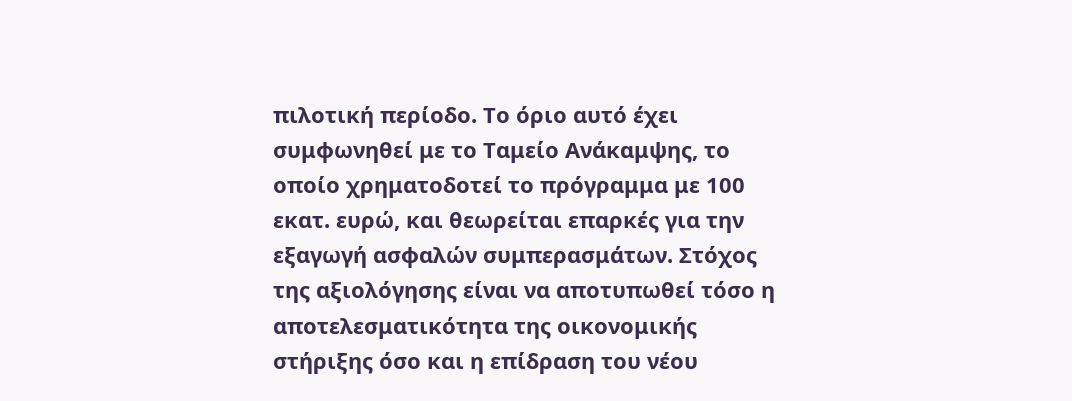πιλοτική περίοδο. Το όριο αυτό έχει συμφωνηθεί με το Ταμείο Ανάκαμψης, το οποίο χρηματοδοτεί το πρόγραμμα με 100 εκατ. ευρώ, και θεωρείται επαρκές για την εξαγωγή ασφαλών συμπερασμάτων. Στόχος της αξιολόγησης είναι να αποτυπωθεί τόσο η αποτελεσματικότητα της οικονομικής στήριξης όσο και η επίδραση του νέου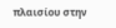πλαισίου στην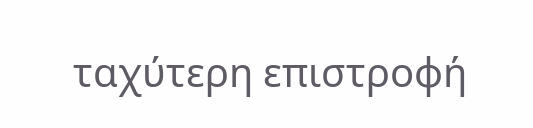ταχύτερη επιστροφή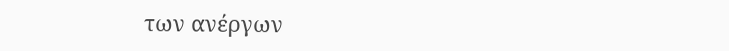των ανέργων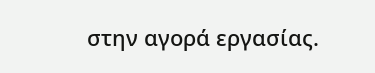στην αγορά εργασίας.